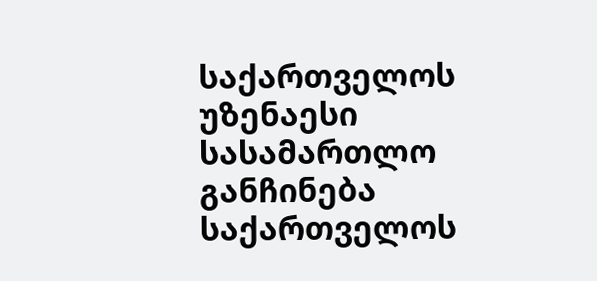საქართველოს უზენაესი სასამართლო
განჩინება
საქართველოს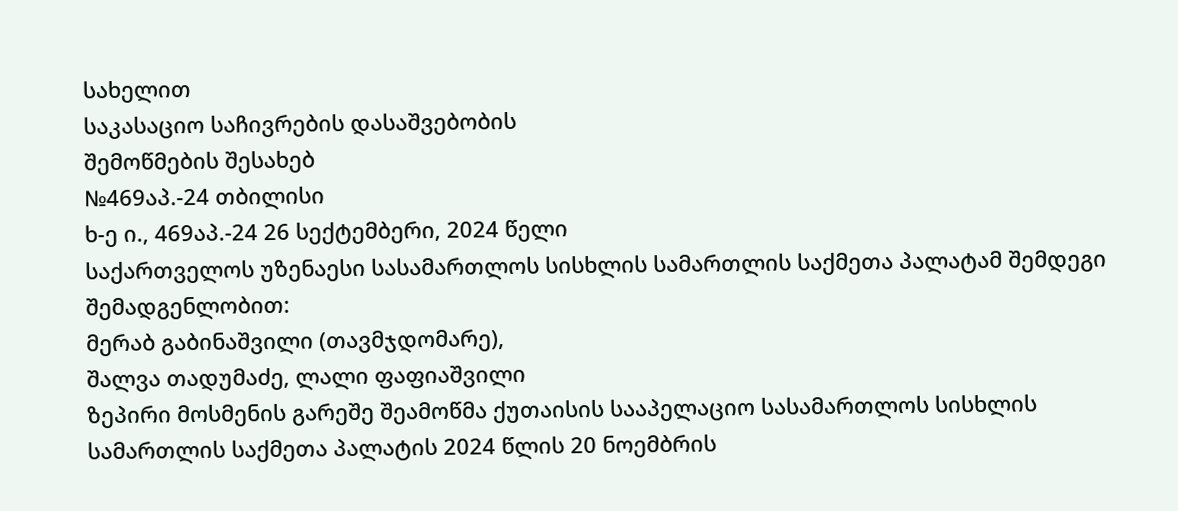სახელით
საკასაციო საჩივრების დასაშვებობის
შემოწმების შესახებ
№469აპ.-24 თბილისი
ხ-ე ი., 469აპ.-24 26 სექტემბერი, 2024 წელი
საქართველოს უზენაესი სასამართლოს სისხლის სამართლის საქმეთა პალატამ შემდეგი შემადგენლობით:
მერაბ გაბინაშვილი (თავმჯდომარე),
შალვა თადუმაძე, ლალი ფაფიაშვილი
ზეპირი მოსმენის გარეშე შეამოწმა ქუთაისის სააპელაციო სასამართლოს სისხლის სამართლის საქმეთა პალატის 2024 წლის 20 ნოემბრის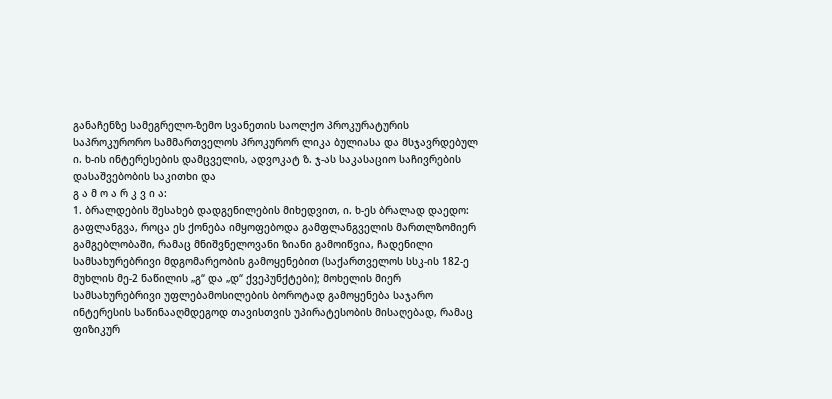განაჩენზე სამეგრელო-ზემო სვანეთის საოლქო პროკურატურის საპროკურორო სამმართველოს პროკურორ ლიკა ბულიასა და მსჯავრდებულ ი. ხ-ის ინტერესების დამცველის, ადვოკატ ზ. ჯ-ას საკასაციო საჩივრების დასაშვებობის საკითხი და
გ ა მ ო ა რ კ ვ ი ა:
1. ბრალდების შესახებ დადგენილების მიხედვით, ი. ხ-ეს ბრალად დაედო: გაფლანგვა, როცა ეს ქონება იმყოფებოდა გამფლანგველის მართლზომიერ გამგებლობაში, რამაც მნიშვნელოვანი ზიანი გამოიწვია, ჩადენილი სამსახურებრივი მდგომარეობის გამოყენებით (საქართველოს სსკ-ის 182-ე მუხლის მე-2 ნაწილის „გ“ და „დ“ ქვეპუნქტები); მოხელის მიერ სამსახურებრივი უფლებამოსილების ბოროტად გამოყენება საჯარო ინტერესის საწინააღმდეგოდ თავისთვის უპირატესობის მისაღებად, რამაც ფიზიკურ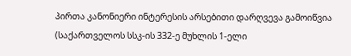პირთა კანონიერი ინტერესის არსებითი დარღვევა გამოიწვია (საქართველოს სსკ-ის 332-ე მუხლის 1-ელი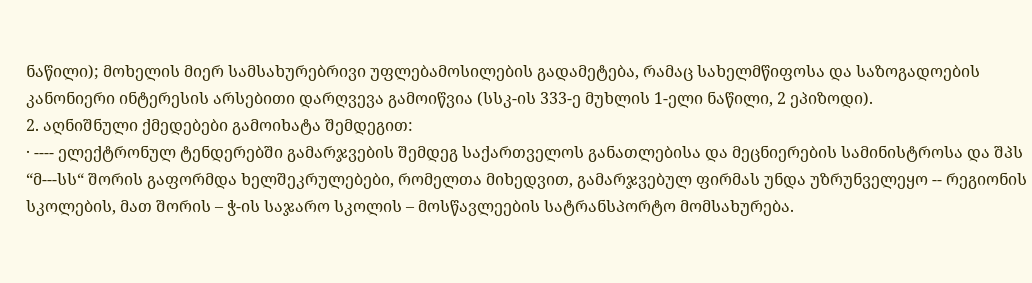ნაწილი); მოხელის მიერ სამსახურებრივი უფლებამოსილების გადამეტება, რამაც სახელმწიფოსა და საზოგადოების კანონიერი ინტერესის არსებითი დარღვევა გამოიწვია (სსკ-ის 333-ე მუხლის 1-ელი ნაწილი, 2 ეპიზოდი).
2. აღნიშნული ქმედებები გამოიხატა შემდეგით:
· ---- ელექტრონულ ტენდერებში გამარჯვების შემდეგ საქართველოს განათლებისა და მეცნიერების სამინისტროსა და შპს “მ---სს“ შორის გაფორმდა ხელშეკრულებები, რომელთა მიხედვით, გამარჯვებულ ფირმას უნდა უზრუნველეყო -- რეგიონის სკოლების, მათ შორის – ჭ-ის საჯარო სკოლის – მოსწავლეების სატრანსპორტო მომსახურება.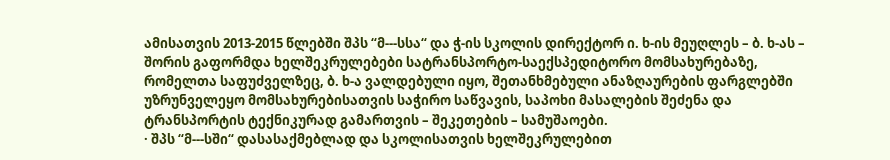ამისათვის 2013-2015 წლებში შპს “მ---სსა“ და ჭ-ის სკოლის დირექტორ ი. ხ-ის მეუღლეს – ბ. ხ-ას – შორის გაფორმდა ხელშეკრულებები სატრანსპორტო-საექსპედიტორო მომსახურებაზე, რომელთა საფუძველზეც, ბ. ხ-ა ვალდებული იყო, შეთანხმებული ანაზღაურების ფარგლებში უზრუნველეყო მომსახურებისათვის საჭირო საწვავის, საპოხი მასალების შეძენა და ტრანსპორტის ტექნიკურად გამართვის – შეკეთების – სამუშაოები.
· შპს “მ---სში“ დასასაქმებლად და სკოლისათვის ხელშეკრულებით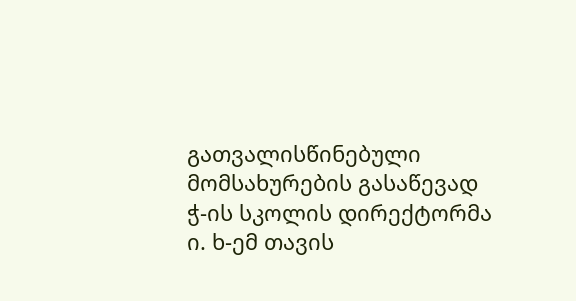გათვალისწინებული მომსახურების გასაწევად ჭ-ის სკოლის დირექტორმა ი. ხ-ემ თავის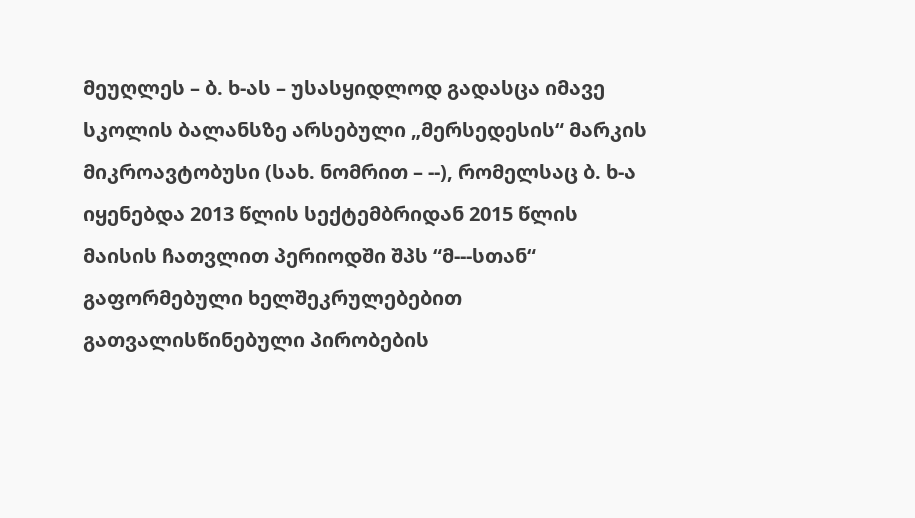მეუღლეს – ბ. ხ-ას – უსასყიდლოდ გადასცა იმავე სკოლის ბალანსზე არსებული „მერსედესის“ მარკის მიკროავტობუსი (სახ. ნომრით – --), რომელსაც ბ. ხ-ა იყენებდა 2013 წლის სექტემბრიდან 2015 წლის მაისის ჩათვლით პერიოდში შპს “მ---სთან“ გაფორმებული ხელშეკრულებებით გათვალისწინებული პირობების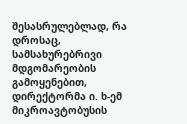შესასრულებლად, რა დროსაც, სამსახურებრივი მდგომარეობის გამოყენებით, დირექტორმა ი. ხ-ემ მიკროავტობუსის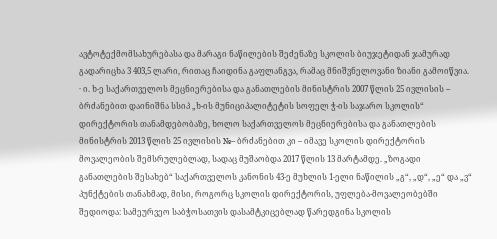ავტოტექმომსახურებასა და მარაგი ნაწილების შეძენაზე სკოლის ბიუჯეტიდან ჯამურად გადარიცხა 3 403,5 ლარი, რითაც ჩაიდინა გაფლანგვა, რამაც მნიშვნელოვანი ზიანი გამოიწვია.
· ი. ხ-ე საქართველოს მეცნიერებისა და განათლების მინისტრის 2007 წლის 25 ივლისის -- ბრძანებით დაინიშნა სსიპ „ხ-ის მუნიციპალიტეტის სოფელ ჭ-ის საჯარო სკოლის“ დირექტორის თანამდებობაზე, ხოლო საქართველოს მეცნიერებისა და განათლების მინისტრის 2013 წლის 25 ივლისის №-- ბრძანებით კი – იმავე სკოლის დირექტორის მოვალეობის შემსრულებლად, სადაც მუშაობდა 2017 წლის 13 მარტამდე. „ზოგადი განათლების შესახებ“ საქართველოს კანონის 43-ე მუხლის 1-ელი ნაწილის „გ“, „დ“, „ე“ და „ვ“ პუნქტების თანახმად, მისი, როგორც სკოლის დირექტორის, უფლება-მოვალეობებში შედიოდა: სამეურვეო საბჭოსათვის დასამტკიცებლად წარედგინა სკოლის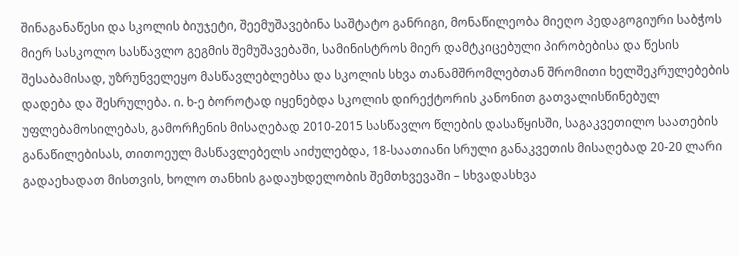შინაგანაწესი და სკოლის ბიუჯეტი, შეემუშავებინა საშტატო განრიგი, მონაწილეობა მიეღო პედაგოგიური საბჭოს მიერ სასკოლო სასწავლო გეგმის შემუშავებაში, სამინისტროს მიერ დამტკიცებული პირობებისა და წესის შესაბამისად, უზრუნველეყო მასწავლებლებსა და სკოლის სხვა თანამშრომლებთან შრომითი ხელშეკრულებების დადება და შესრულება. ი. ხ-ე ბოროტად იყენებდა სკოლის დირექტორის კანონით გათვალისწინებულ უფლებამოსილებას, გამორჩენის მისაღებად 2010-2015 სასწავლო წლების დასაწყისში, საგაკვეთილო საათების განაწილებისას, თითოეულ მასწავლებელს აიძულებდა, 18-საათიანი სრული განაკვეთის მისაღებად 20-20 ლარი გადაეხადათ მისთვის, ხოლო თანხის გადაუხდელობის შემთხვევაში – სხვადასხვა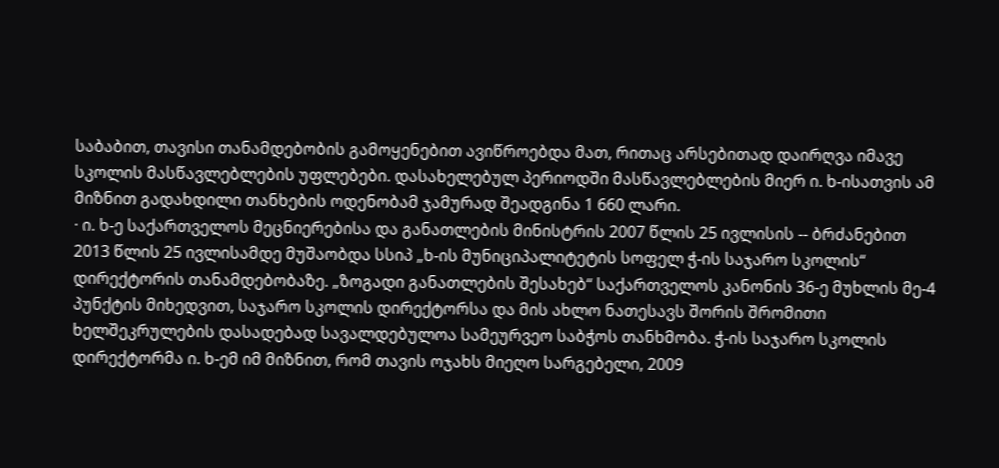საბაბით, თავისი თანამდებობის გამოყენებით ავიწროებდა მათ, რითაც არსებითად დაირღვა იმავე სკოლის მასწავლებლების უფლებები. დასახელებულ პერიოდში მასწავლებლების მიერ ი. ხ-ისათვის ამ მიზნით გადახდილი თანხების ოდენობამ ჯამურად შეადგინა 1 660 ლარი.
· ი. ხ-ე საქართველოს მეცნიერებისა და განათლების მინისტრის 2007 წლის 25 ივლისის -- ბრძანებით 2013 წლის 25 ივლისამდე მუშაობდა სსიპ „ხ-ის მუნიციპალიტეტის სოფელ ჭ-ის საჯარო სკოლის“ დირექტორის თანამდებობაზე. „ზოგადი განათლების შესახებ“ საქართველოს კანონის 36-ე მუხლის მე-4 პუნქტის მიხედვით, საჯარო სკოლის დირექტორსა და მის ახლო ნათესავს შორის შრომითი ხელშეკრულების დასადებად სავალდებულოა სამეურვეო საბჭოს თანხმობა. ჭ-ის საჯარო სკოლის დირექტორმა ი. ხ-ემ იმ მიზნით, რომ თავის ოჯახს მიეღო სარგებელი, 2009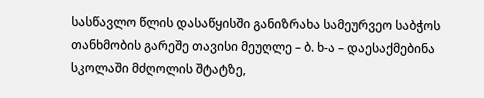სასწავლო წლის დასაწყისში განიზრახა სამეურვეო საბჭოს თანხმობის გარეშე თავისი მეუღლე – ბ. ხ-ა – დაესაქმებინა სკოლაში მძღოლის შტატზე,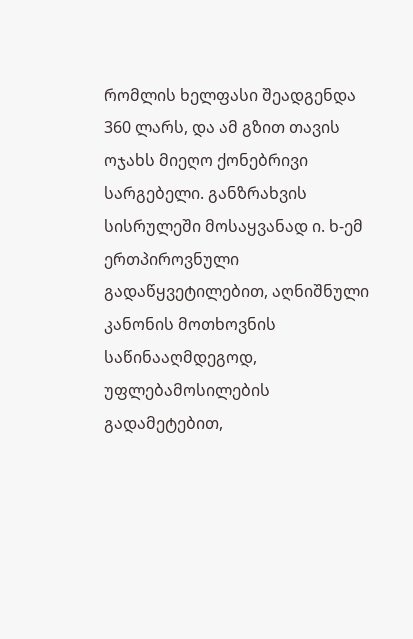რომლის ხელფასი შეადგენდა 360 ლარს, და ამ გზით თავის ოჯახს მიეღო ქონებრივი სარგებელი. განზრახვის სისრულეში მოსაყვანად ი. ხ-ემ ერთპიროვნული გადაწყვეტილებით, აღნიშნული კანონის მოთხოვნის საწინააღმდეგოდ, უფლებამოსილების გადამეტებით,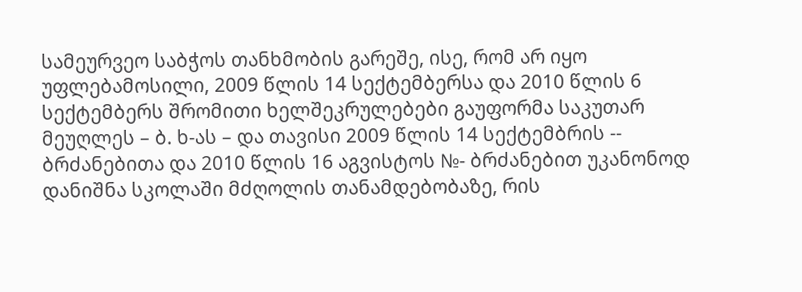სამეურვეო საბჭოს თანხმობის გარეშე, ისე, რომ არ იყო უფლებამოსილი, 2009 წლის 14 სექტემბერსა და 2010 წლის 6 სექტემბერს შრომითი ხელშეკრულებები გაუფორმა საკუთარ მეუღლეს – ბ. ხ-ას – და თავისი 2009 წლის 14 სექტემბრის -- ბრძანებითა და 2010 წლის 16 აგვისტოს №- ბრძანებით უკანონოდ დანიშნა სკოლაში მძღოლის თანამდებობაზე, რის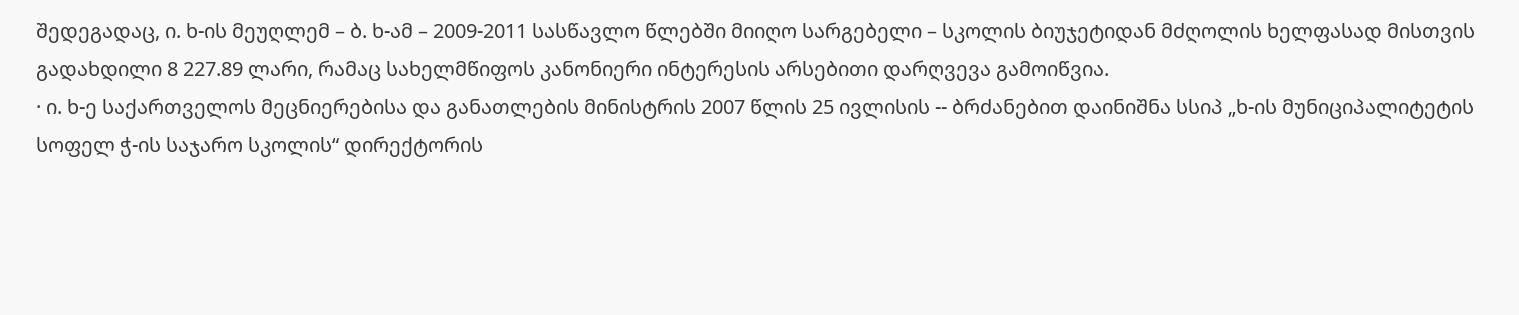შედეგადაც, ი. ხ-ის მეუღლემ – ბ. ხ-ამ – 2009-2011 სასწავლო წლებში მიიღო სარგებელი – სკოლის ბიუჯეტიდან მძღოლის ხელფასად მისთვის გადახდილი 8 227.89 ლარი, რამაც სახელმწიფოს კანონიერი ინტერესის არსებითი დარღვევა გამოიწვია.
· ი. ხ-ე საქართველოს მეცნიერებისა და განათლების მინისტრის 2007 წლის 25 ივლისის -- ბრძანებით დაინიშნა სსიპ „ხ-ის მუნიციპალიტეტის სოფელ ჭ-ის საჯარო სკოლის“ დირექტორის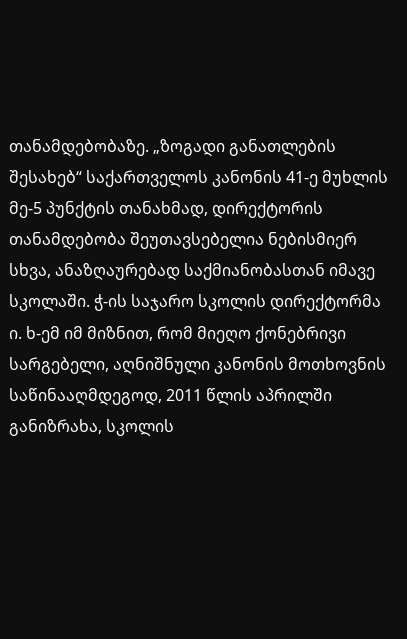თანამდებობაზე. „ზოგადი განათლების შესახებ“ საქართველოს კანონის 41-ე მუხლის მე-5 პუნქტის თანახმად, დირექტორის თანამდებობა შეუთავსებელია ნებისმიერ სხვა, ანაზღაურებად საქმიანობასთან იმავე სკოლაში. ჭ-ის საჯარო სკოლის დირექტორმა ი. ხ-ემ იმ მიზნით, რომ მიეღო ქონებრივი სარგებელი, აღნიშნული კანონის მოთხოვნის საწინააღმდეგოდ, 2011 წლის აპრილში განიზრახა, სკოლის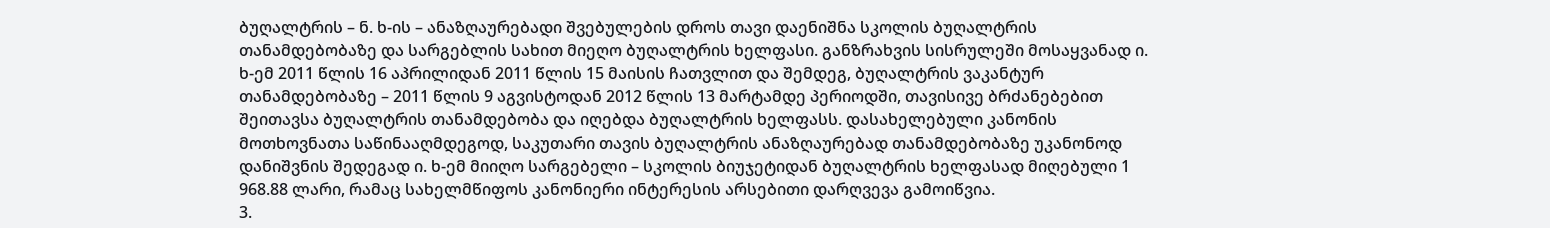ბუღალტრის – ნ. ხ-ის – ანაზღაურებადი შვებულების დროს თავი დაენიშნა სკოლის ბუღალტრის თანამდებობაზე და სარგებლის სახით მიეღო ბუღალტრის ხელფასი. განზრახვის სისრულეში მოსაყვანად ი. ხ-ემ 2011 წლის 16 აპრილიდან 2011 წლის 15 მაისის ჩათვლით და შემდეგ, ბუღალტრის ვაკანტურ თანამდებობაზე – 2011 წლის 9 აგვისტოდან 2012 წლის 13 მარტამდე პერიოდში, თავისივე ბრძანებებით შეითავსა ბუღალტრის თანამდებობა და იღებდა ბუღალტრის ხელფასს. დასახელებული კანონის მოთხოვნათა საწინააღმდეგოდ, საკუთარი თავის ბუღალტრის ანაზღაურებად თანამდებობაზე უკანონოდ დანიშვნის შედეგად ი. ხ-ემ მიიღო სარგებელი – სკოლის ბიუჯეტიდან ბუღალტრის ხელფასად მიღებული 1 968.88 ლარი, რამაც სახელმწიფოს კანონიერი ინტერესის არსებითი დარღვევა გამოიწვია.
3.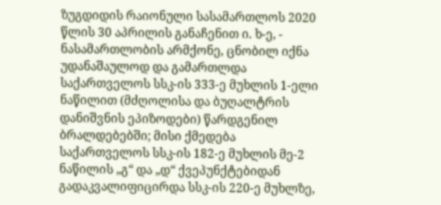ზუგდიდის რაიონული სასამართლოს 2020 წლის 30 აპრილის განაჩენით ი. ხ-ე, - ნასამართლობის არმქონე, ცნობილ იქნა უდანაშაულოდ და გამართლდა საქართველოს სსკ-ის 333-ე მუხლის 1-ელი ნაწილით (მძღოლისა და ბუღალტრის დანიშვნის ეპიზოდები) წარდგენილ ბრალდებებში; მისი ქმედება საქართველოს სსკ-ის 182-ე მუხლის მე-2 ნაწილის „გ“ და „დ“ ქვეპუნქტებიდან გადაკვალიფიცირდა სსკ-ის 220-ე მუხლზე,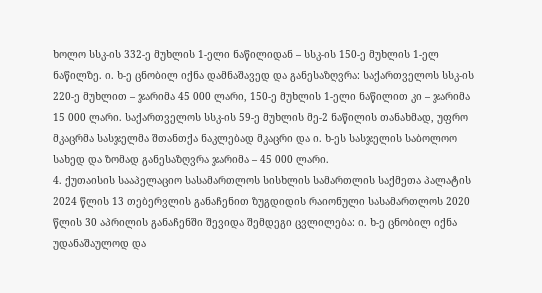ხოლო სსკ-ის 332-ე მუხლის 1-ელი ნაწილიდან – სსკ-ის 150-ე მუხლის 1-ელ ნაწილზე. ი. ხ-ე ცნობილ იქნა დამნაშავედ და განესაზღვრა: საქართველოს სსკ-ის 220-ე მუხლით – ჯარიმა 45 000 ლარი, 150-ე მუხლის 1-ელი ნაწილით კი – ჯარიმა 15 000 ლარი. საქართველოს სსკ-ის 59-ე მუხლის მე-2 ნაწილის თანახმად, უფრო მკაცრმა სასჯელმა შთანთქა ნაკლებად მკაცრი და ი. ხ-ეს სასჯელის საბოლოო სახედ და ზომად განესაზღვრა ჯარიმა – 45 000 ლარი.
4. ქუთაისის სააპელაციო სასამართლოს სისხლის სამართლის საქმეთა პალატის 2024 წლის 13 თებერვლის განაჩენით ზუგდიდის რაიონული სასამართლოს 2020 წლის 30 აპრილის განაჩენში შევიდა შემდეგი ცვლილება: ი. ხ-ე ცნობილ იქნა უდანაშაულოდ და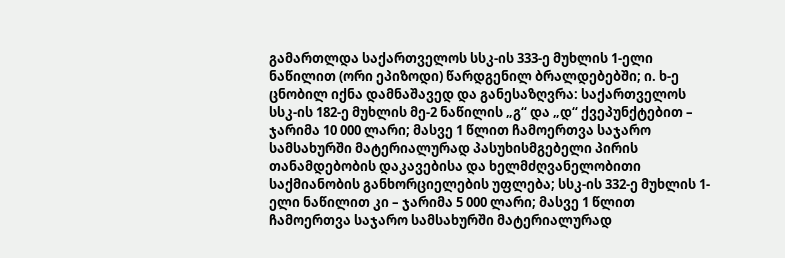გამართლდა საქართველოს სსკ-ის 333-ე მუხლის 1-ელი ნაწილით (ორი ეპიზოდი) წარდგენილ ბრალდებებში; ი. ხ-ე ცნობილ იქნა დამნაშავედ და განესაზღვრა: საქართველოს სსკ-ის 182-ე მუხლის მე-2 ნაწილის „გ“ და „დ“ ქვეპუნქტებით – ჯარიმა 10 000 ლარი; მასვე 1 წლით ჩამოერთვა საჯარო სამსახურში მატერიალურად პასუხისმგებელი პირის თანამდებობის დაკავებისა და ხელმძღვანელობითი საქმიანობის განხორციელების უფლება; სსკ-ის 332-ე მუხლის 1-ელი ნაწილით კი – ჯარიმა 5 000 ლარი; მასვე 1 წლით ჩამოერთვა საჯარო სამსახურში მატერიალურად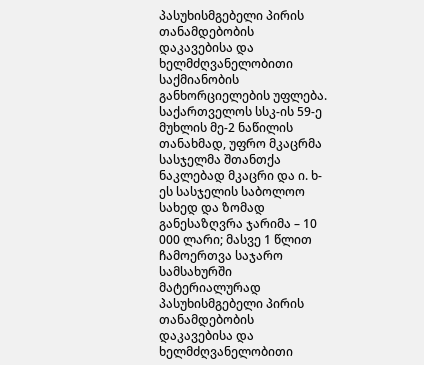პასუხისმგებელი პირის თანამდებობის დაკავებისა და ხელმძღვანელობითი საქმიანობის განხორციელების უფლება. საქართველოს სსკ-ის 59-ე მუხლის მე-2 ნაწილის თანახმად, უფრო მკაცრმა სასჯელმა შთანთქა ნაკლებად მკაცრი და ი. ხ-ეს სასჯელის საბოლოო სახედ და ზომად განესაზღვრა ჯარიმა – 10 000 ლარი; მასვე 1 წლით ჩამოერთვა საჯარო სამსახურში მატერიალურად პასუხისმგებელი პირის თანამდებობის დაკავებისა და ხელმძღვანელობითი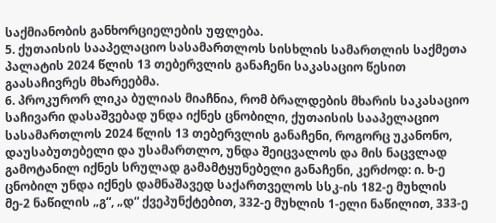საქმიანობის განხორციელების უფლება.
5. ქუთაისის სააპელაციო სასამართლოს სისხლის სამართლის საქმეთა პალატის 2024 წლის 13 თებერვლის განაჩენი საკასაციო წესით გაასაჩივრეს მხარეებმა.
6. პროკურორ ლიკა ბულიას მიაჩნია, რომ ბრალდების მხარის საკასაციო საჩივარი დასაშვებად უნდა იქნეს ცნობილი, ქუთაისის სააპელაციო სასამართლოს 2024 წლის 13 თებერვლის განაჩენი, როგორც უკანონო, დაუსაბუთებელი და უსამართლო, უნდა შეიცვალოს და მის ნაცვლად გამოტანილ იქნეს სრულად გამამტყუნებელი განაჩენი, კერძოდ: ი. ხ-ე ცნობილ უნდა იქნეს დამნაშავედ საქართველოს სსკ-ის 182-ე მუხლის მე-2 ნაწილის „გ“, „დ“ ქვეპუნქტებით, 332-ე მუხლის 1-ელი ნაწილით, 333-ე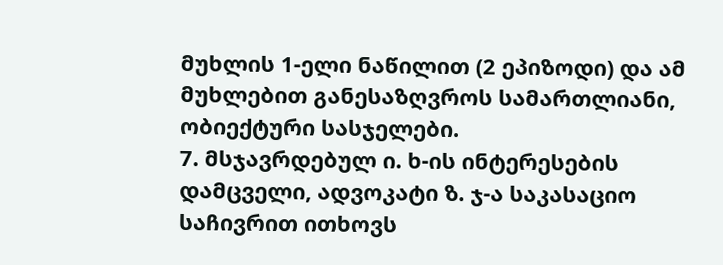მუხლის 1-ელი ნაწილით (2 ეპიზოდი) და ამ მუხლებით განესაზღვროს სამართლიანი, ობიექტური სასჯელები.
7. მსჯავრდებულ ი. ხ-ის ინტერესების დამცველი, ადვოკატი ზ. ჯ-ა საკასაციო საჩივრით ითხოვს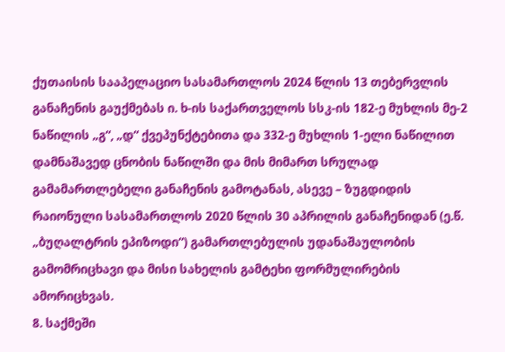ქუთაისის სააპელაციო სასამართლოს 2024 წლის 13 თებერვლის განაჩენის გაუქმებას ი. ხ-ის საქართველოს სსკ-ის 182-ე მუხლის მე-2 ნაწილის „გ“, „დ“ ქვეპუნქტებითა და 332-ე მუხლის 1-ელი ნაწილით დამნაშავედ ცნობის ნაწილში და მის მიმართ სრულად გამამართლებელი განაჩენის გამოტანას, ასევე – ზუგდიდის რაიონული სასამართლოს 2020 წლის 30 აპრილის განაჩენიდან (ე.წ. „ბუღალტრის ეპიზოდი“) გამართლებულის უდანაშაულობის გამომრიცხავი და მისი სახელის გამტეხი ფორმულირების ამორიცხვას.
8. საქმეში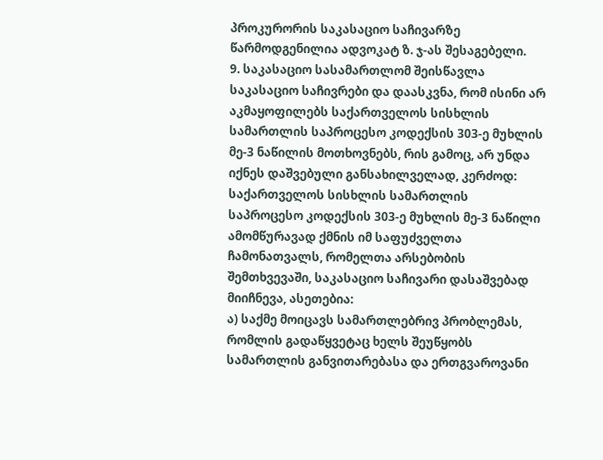პროკურორის საკასაციო საჩივარზე წარმოდგენილია ადვოკატ ზ. ჯ-ას შესაგებელი.
9. საკასაციო სასამართლომ შეისწავლა საკასაციო საჩივრები და დაასკვნა, რომ ისინი არ აკმაყოფილებს საქართველოს სისხლის სამართლის საპროცესო კოდექსის 303-ე მუხლის მე-3 ნაწილის მოთხოვნებს, რის გამოც, არ უნდა იქნეს დაშვებული განსახილველად, კერძოდ: საქართველოს სისხლის სამართლის საპროცესო კოდექსის 303-ე მუხლის მე-3 ნაწილი ამომწურავად ქმნის იმ საფუძველთა ჩამონათვალს, რომელთა არსებობის შემთხვევაში, საკასაციო საჩივარი დასაშვებად მიიჩნევა, ასეთებია:
ა) საქმე მოიცავს სამართლებრივ პრობლემას, რომლის გადაწყვეტაც ხელს შეუწყობს სამართლის განვითარებასა და ერთგვაროვანი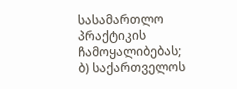სასამართლო პრაქტიკის ჩამოყალიბებას;
ბ) საქართველოს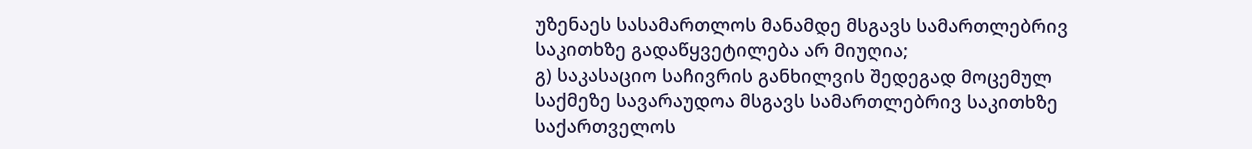უზენაეს სასამართლოს მანამდე მსგავს სამართლებრივ საკითხზე გადაწყვეტილება არ მიუღია;
გ) საკასაციო საჩივრის განხილვის შედეგად მოცემულ საქმეზე სავარაუდოა მსგავს სამართლებრივ საკითხზე საქართველოს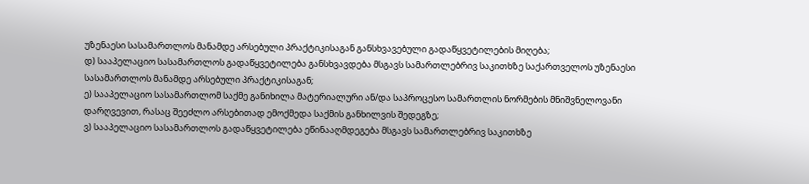უზენაესი სასამართლოს მანამდე არსებული პრაქტიკისაგან განსხვავებული გადაწყვეტილების მიღება;
დ) სააპელაციო სასამართლოს გადაწყვეტილება განსხვავდება მსგავს სამართლებრივ საკითხზე საქართველოს უზენაესი სასამართლოს მანამდე არსებული პრაქტიკისაგან;
ე) სააპელაციო სასამართლომ საქმე განიხილა მატერიალური ან/და საპროცესო სამართლის ნორმების მნიშვნელოვანი დარღვევით, რასაც შეეძლო არსებითად ემოქმედა საქმის განხილვის შედეგზე;
ვ) სააპელაციო სასამართლოს გადაწყვეტილება ეწინააღმდეგება მსგავს სამართლებრივ საკითხზე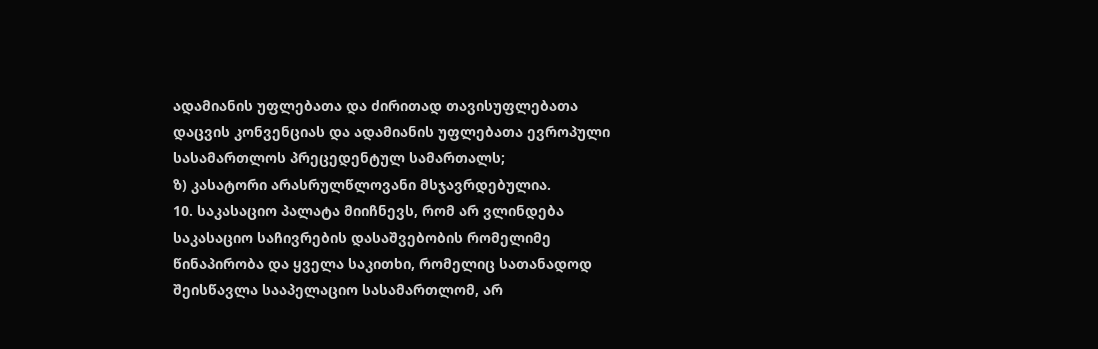ადამიანის უფლებათა და ძირითად თავისუფლებათა დაცვის კონვენციას და ადამიანის უფლებათა ევროპული სასამართლოს პრეცედენტულ სამართალს;
ზ) კასატორი არასრულწლოვანი მსჯავრდებულია.
10. საკასაციო პალატა მიიჩნევს, რომ არ ვლინდება საკასაციო საჩივრების დასაშვებობის რომელიმე წინაპირობა და ყველა საკითხი, რომელიც სათანადოდ შეისწავლა სააპელაციო სასამართლომ, არ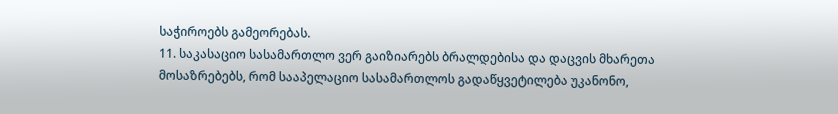საჭიროებს გამეორებას.
11. საკასაციო სასამართლო ვერ გაიზიარებს ბრალდებისა და დაცვის მხარეთა მოსაზრებებს, რომ სააპელაციო სასამართლოს გადაწყვეტილება უკანონო,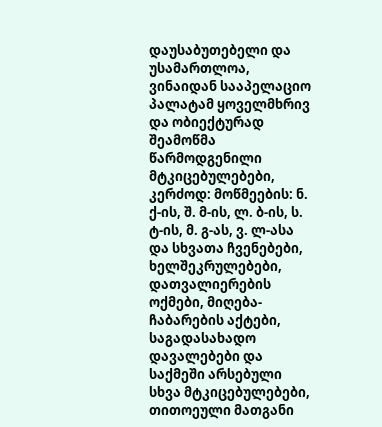დაუსაბუთებელი და უსამართლოა, ვინაიდან სააპელაციო პალატამ ყოველმხრივ და ობიექტურად შეამოწმა წარმოდგენილი მტკიცებულებები, კერძოდ: მოწმეების: ნ. ქ-ის, შ. მ-ის, ლ. ბ-ის, ს. ტ-ის, მ. გ-ას, ვ. ლ-ასა და სხვათა ჩვენებები, ხელშეკრულებები, დათვალიერების ოქმები, მიღება-ჩაბარების აქტები, საგადასახადო დავალებები და საქმეში არსებული სხვა მტკიცებულებები, თითოეული მათგანი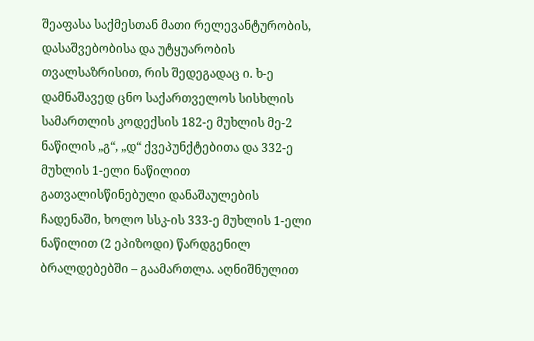შეაფასა საქმესთან მათი რელევანტურობის, დასაშვებობისა და უტყუარობის თვალსაზრისით, რის შედეგადაც ი. ხ-ე დამნაშავედ ცნო საქართველოს სისხლის სამართლის კოდექსის 182-ე მუხლის მე-2 ნაწილის „გ“, „დ“ ქვეპუნქტებითა და 332-ე მუხლის 1-ელი ნაწილით გათვალისწინებული დანაშაულების ჩადენაში, ხოლო სსკ-ის 333-ე მუხლის 1-ელი ნაწილით (2 ეპიზოდი) წარდგენილ ბრალდებებში – გაამართლა. აღნიშნულით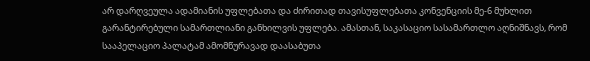არ დარღვეულა ადამიანის უფლებათა და ძირითად თავისუფლებათა კონვენციის მე-6 მუხლით გარანტირებული სამართლიანი განხილვის უფლება. ამასთან, საკასაციო სასამართლო აღნიშნავს, რომ სააპელაციო პალატამ ამომწურავად დაასაბუთა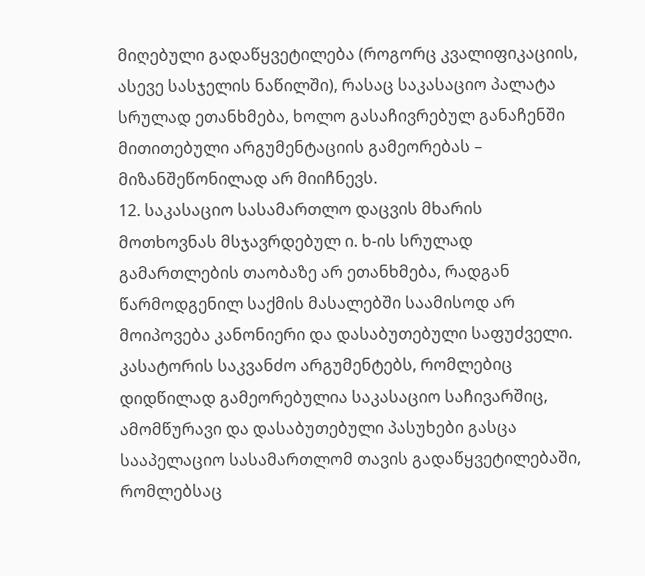მიღებული გადაწყვეტილება (როგორც კვალიფიკაციის, ასევე სასჯელის ნაწილში), რასაც საკასაციო პალატა სრულად ეთანხმება, ხოლო გასაჩივრებულ განაჩენში მითითებული არგუმენტაციის გამეორებას – მიზანშეწონილად არ მიიჩნევს.
12. საკასაციო სასამართლო დაცვის მხარის მოთხოვნას მსჯავრდებულ ი. ხ-ის სრულად გამართლების თაობაზე არ ეთანხმება, რადგან წარმოდგენილ საქმის მასალებში საამისოდ არ მოიპოვება კანონიერი და დასაბუთებული საფუძველი. კასატორის საკვანძო არგუმენტებს, რომლებიც დიდწილად გამეორებულია საკასაციო საჩივარშიც, ამომწურავი და დასაბუთებული პასუხები გასცა სააპელაციო სასამართლომ თავის გადაწყვეტილებაში, რომლებსაც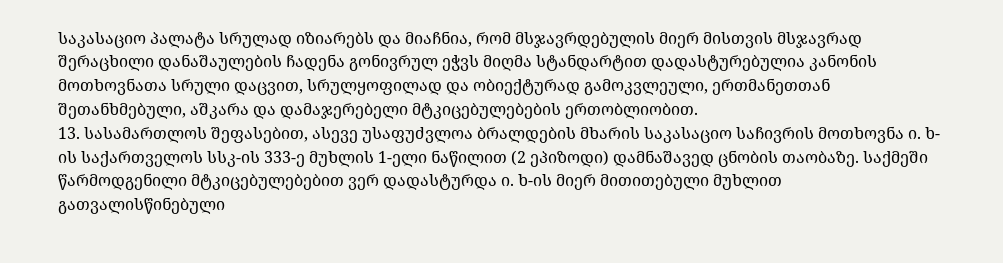საკასაციო პალატა სრულად იზიარებს და მიაჩნია, რომ მსჯავრდებულის მიერ მისთვის მსჯავრად შერაცხილი დანაშაულების ჩადენა გონივრულ ეჭვს მიღმა სტანდარტით დადასტურებულია კანონის მოთხოვნათა სრული დაცვით, სრულყოფილად და ობიექტურად გამოკვლეული, ერთმანეთთან შეთანხმებული, აშკარა და დამაჯერებელი მტკიცებულებების ერთობლიობით.
13. სასამართლოს შეფასებით, ასევე უსაფუძვლოა ბრალდების მხარის საკასაციო საჩივრის მოთხოვნა ი. ხ-ის საქართველოს სსკ-ის 333-ე მუხლის 1-ელი ნაწილით (2 ეპიზოდი) დამნაშავედ ცნობის თაობაზე. საქმეში წარმოდგენილი მტკიცებულებებით ვერ დადასტურდა ი. ხ-ის მიერ მითითებული მუხლით გათვალისწინებული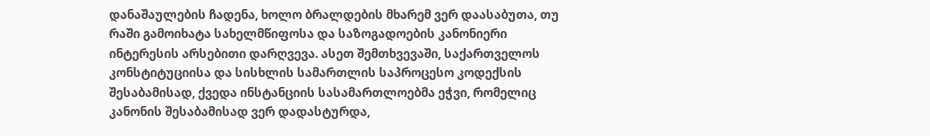დანაშაულების ჩადენა, ხოლო ბრალდების მხარემ ვერ დაასაბუთა, თუ რაში გამოიხატა სახელმწიფოსა და საზოგადოების კანონიერი ინტერესის არსებითი დარღვევა. ასეთ შემთხვევაში, საქართველოს კონსტიტუციისა და სისხლის სამართლის საპროცესო კოდექსის შესაბამისად, ქვედა ინსტანციის სასამართლოებმა ეჭვი, რომელიც კანონის შესაბამისად ვერ დადასტურდა,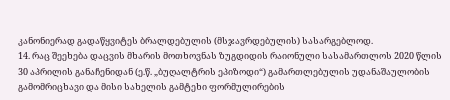კანონიერად გადაწყვიტეს ბრალდებულის (მსჯავრდებულის) სასარგებლოდ.
14. რაც შეეხება დაცვის მხარის მოთხოვნას ზუგდიდის რაიონული სასამართლოს 2020 წლის 30 აპრილის განაჩენიდან (ე.წ. „ბუღალტრის ეპიზოდი“) გამართლებულის უდანაშაულობის გამომრიცხავი და მისი სახელის გამტეხი ფორმულირების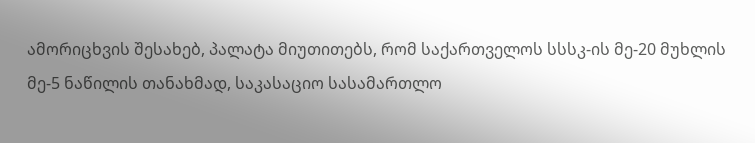ამორიცხვის შესახებ, პალატა მიუთითებს, რომ საქართველოს სსსკ-ის მე-20 მუხლის მე-5 ნაწილის თანახმად, საკასაციო სასამართლო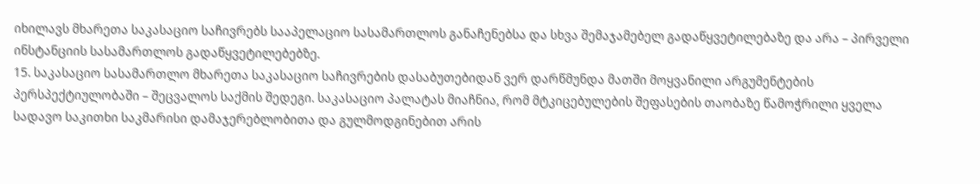იხილავს მხარეთა საკასაციო საჩივრებს სააპელაციო სასამართლოს განაჩენებსა და სხვა შემაჯამებელ გადაწყვეტილებაზე და არა – პირველი ინსტანციის სასამართლოს გადაწყვეტილებებზე.
15. საკასაციო სასამართლო მხარეთა საკასაციო საჩივრების დასაბუთებიდან ვერ დარწმუნდა მათში მოყვანილი არგუმენტების პერსპექტიულობაში – შეცვალოს საქმის შედეგი. საკასაციო პალატას მიაჩნია, რომ მტკიცებულების შეფასების თაობაზე წამოჭრილი ყველა სადავო საკითხი საკმარისი დამაჯერებლობითა და გულმოდგინებით არის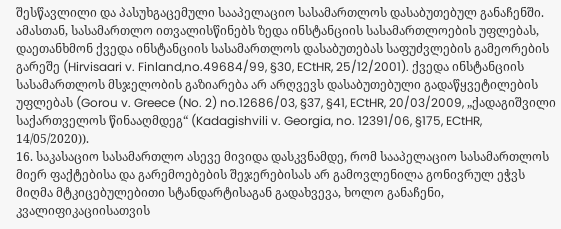შესწავლილი და პასუხგაცემული სააპელაციო სასამართლოს დასაბუთებულ განაჩენში. ამასთან, სასამართლო ითვალისწინებს ზედა ინსტანციის სასამართლოების უფლებას, დაეთანხმონ ქვედა ინსტანციის სასამართლოს დასაბუთებას საფუძვლების გამეორების გარეშე (Hirvisaari v. Finland,no.49684/99, §30, ECtHR, 25/12/2001). ქვედა ინსტანციის სასამართლოს მსჯელობის გაზიარება არ არღვევს დასაბუთებული გადაწყვეტილების უფლებას (Gorou v. Greece (No. 2) no.12686/03, §37, §41, ECtHR, 20/03/2009, „ქადაგიშვილი საქართველოს წინააღმდეგ“ (Kadagishvili v. Georgia, no. 12391/06, §175, ECtHR, 14/05/2020)).
16. საკასაციო სასამართლო ასევე მივიდა დასკვნამდე, რომ სააპელაციო სასამართლოს მიერ ფაქტებისა და გარემოებების შეჯერებისას არ გამოვლენილა გონივრულ ეჭვს მიღმა მტკიცებულებითი სტანდარტისაგან გადახვევა, ხოლო განაჩენი, კვალიფიკაციისათვის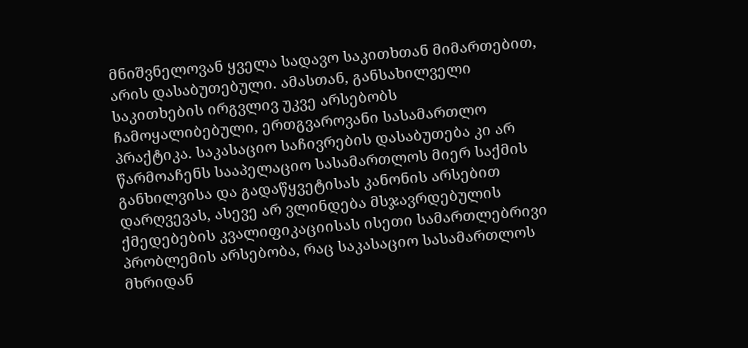მნიშვნელოვან ყველა სადავო საკითხთან მიმართებით, არის დასაბუთებული. ამასთან, განსახილველი საკითხების ირგვლივ უკვე არსებობს ჩამოყალიბებული, ერთგვაროვანი სასამართლო პრაქტიკა. საკასაციო საჩივრების დასაბუთება კი არ წარმოაჩენს სააპელაციო სასამართლოს მიერ საქმის განხილვისა და გადაწყვეტისას კანონის არსებით დარღვევას, ასევე არ ვლინდება მსჯავრდებულის ქმედებების კვალიფიკაციისას ისეთი სამართლებრივი პრობლემის არსებობა, რაც საკასაციო სასამართლოს მხრიდან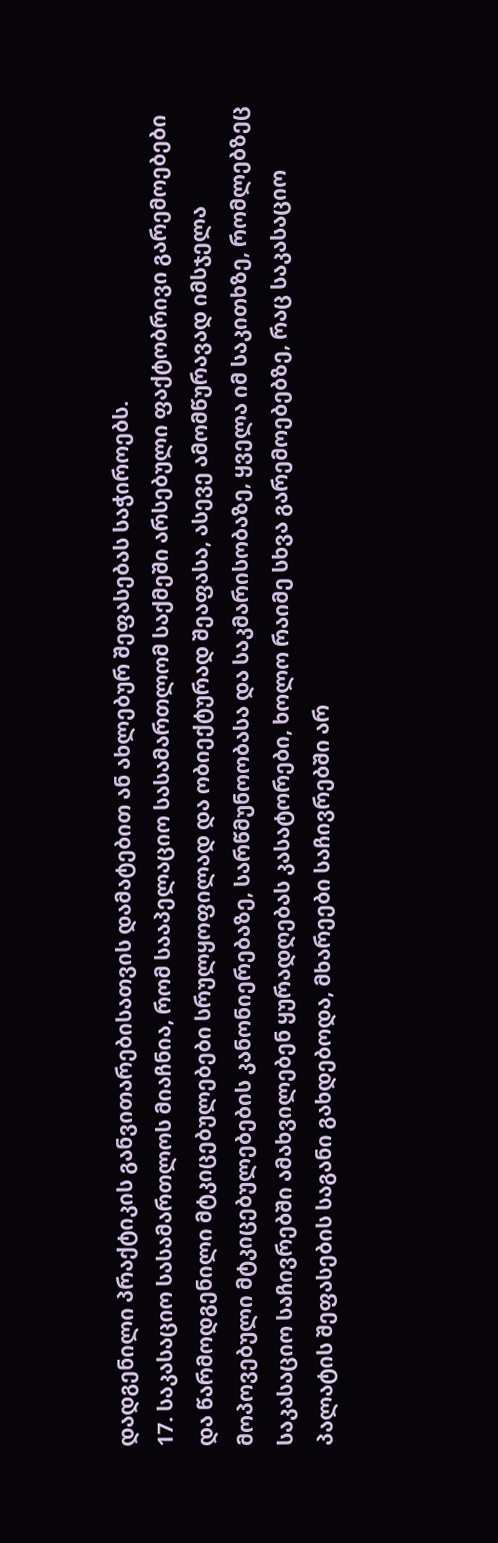დადგენილი პრაქტიკის განვითარებისათვის დამატებით ან ახლებურ შეფასებას საჭიროებს.
17. საკასაციო სასამართლოს მიაჩნია, რომ სააპელაციო სასამართლომ საქმეში არსებული ფაქტობრივი გარემოებები და წარმოდგენილი მტკიცებულებები სრულყოფილად და ობიექტურად შეაფასა, ასევე ამომწურავად იმსჯელა მოპოვებული მტკიცებულებების კანონიერებაზე, სარწმუნოობასა და საკმარისობაზე, ყველა იმ საკითხზე, რომლებზეც საკასაციო საჩივრებში ამახვილებენ ყურადღებას კასატორები, ხოლო რაიმე სხვა გარემოებებზე, რაც საკასაციო პალატის შეფასების საგანი გახდებოდა, მხარეები საჩივრებში არ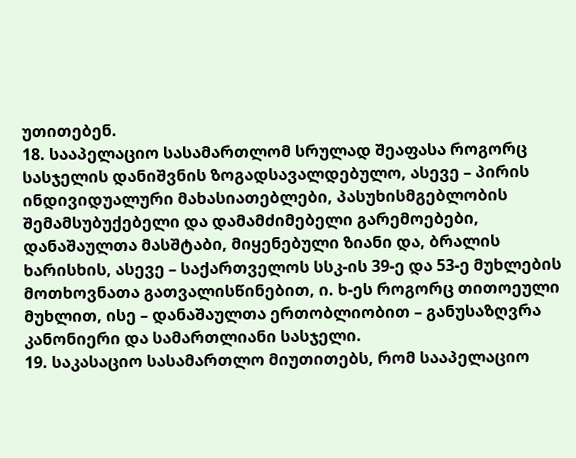უთითებენ.
18. სააპელაციო სასამართლომ სრულად შეაფასა როგორც სასჯელის დანიშვნის ზოგადსავალდებულო, ასევე – პირის ინდივიდუალური მახასიათებლები, პასუხისმგებლობის შემამსუბუქებელი და დამამძიმებელი გარემოებები, დანაშაულთა მასშტაბი, მიყენებული ზიანი და, ბრალის ხარისხის, ასევე – საქართველოს სსკ-ის 39-ე და 53-ე მუხლების მოთხოვნათა გათვალისწინებით, ი. ხ-ეს როგორც თითოეული მუხლით, ისე – დანაშაულთა ერთობლიობით – განუსაზღვრა კანონიერი და სამართლიანი სასჯელი.
19. საკასაციო სასამართლო მიუთითებს, რომ სააპელაციო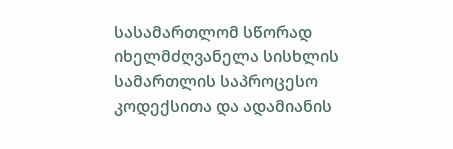სასამართლომ სწორად იხელმძღვანელა სისხლის სამართლის საპროცესო კოდექსითა და ადამიანის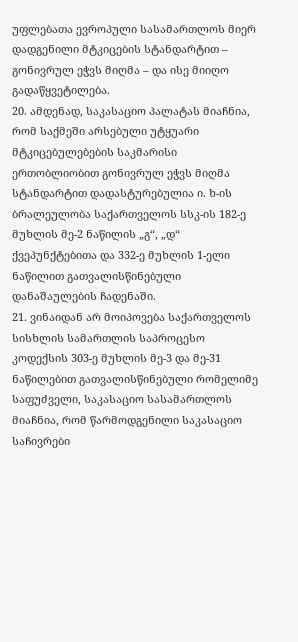უფლებათა ევროპული სასამართლოს მიერ დადგენილი მტკიცების სტანდარტით – გონივრულ ეჭვს მიღმა – და ისე მიიღო გადაწყვეტილება.
20. ამდენად, საკასაციო პალატას მიაჩნია, რომ საქმეში არსებული უტყუარი მტკიცებულებების საკმარისი ერთობლიობით გონივრულ ეჭვს მიღმა სტანდარტით დადასტურებულია ი. ხ-ის ბრალეულობა საქართველოს სსკ-ის 182-ე მუხლის მე-2 ნაწილის „გ“, „დ“ ქვეპუნქტებითა და 332-ე მუხლის 1-ელი ნაწილით გათვალისწინებული დანაშაულების ჩადენაში.
21. ვინაიდან არ მოიპოვება საქართველოს სისხლის სამართლის საპროცესო კოდექსის 303-ე მუხლის მე-3 და მე-31 ნაწილებით გათვალისწინებული რომელიმე საფუძველი, საკასაციო სასამართლოს მიაჩნია, რომ წარმოდგენილი საკასაციო საჩივრები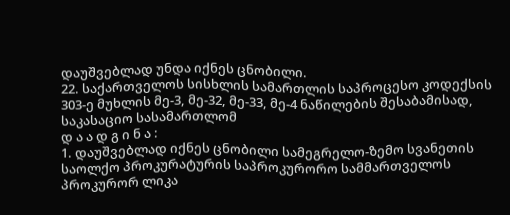დაუშვებლად უნდა იქნეს ცნობილი.
22. საქართველოს სისხლის სამართლის საპროცესო კოდექსის 303-ე მუხლის მე-3, მე-32, მე-33, მე-4 ნაწილების შესაბამისად, საკასაციო სასამართლომ
დ ა ა დ გ ი ნ ა :
1. დაუშვებლად იქნეს ცნობილი სამეგრელო-ზემო სვანეთის საოლქო პროკურატურის საპროკურორო სამმართველოს პროკურორ ლიკა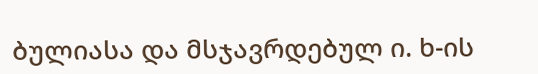ბულიასა და მსჯავრდებულ ი. ხ-ის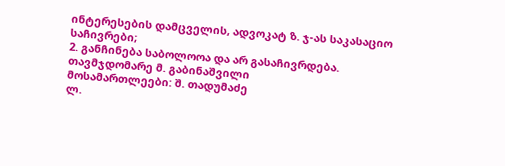ინტერესების დამცველის, ადვოკატ ზ. ჯ-ას საკასაციო საჩივრები;
2. განჩინება საბოლოოა და არ გასაჩივრდება.
თავმჯდომარე მ. გაბინაშვილი
მოსამართლეები: შ. თადუმაძე
ლ.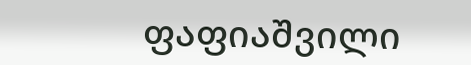ფაფიაშვილი